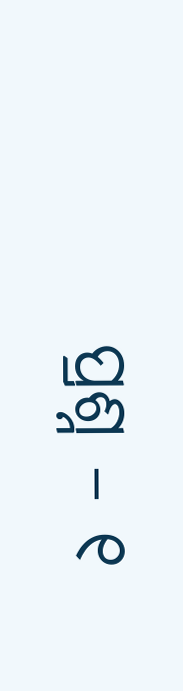ପ୍ରଶ୍ନ – ୧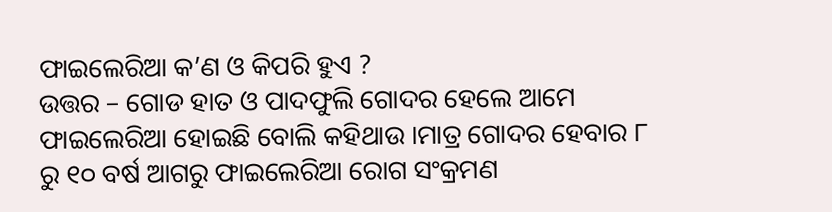ଫାଇଲେରିଆ କ’ଣ ଓ କିପରି ହୁଏ ?
ଉତ୍ତର – ଗୋଡ ହାତ ଓ ପାଦଫୁଲି ଗୋଦର ହେଲେ ଆମେ ଫାଇଲେରିଆ ହୋଇଛି ବୋଲି କହିଥାଉ ।ମାତ୍ର ଗୋଦର ହେବାର ୮ ରୁ ୧୦ ବର୍ଷ ଆଗରୁ ଫାଇଲେରିଆ ରୋଗ ସଂକ୍ରମଣ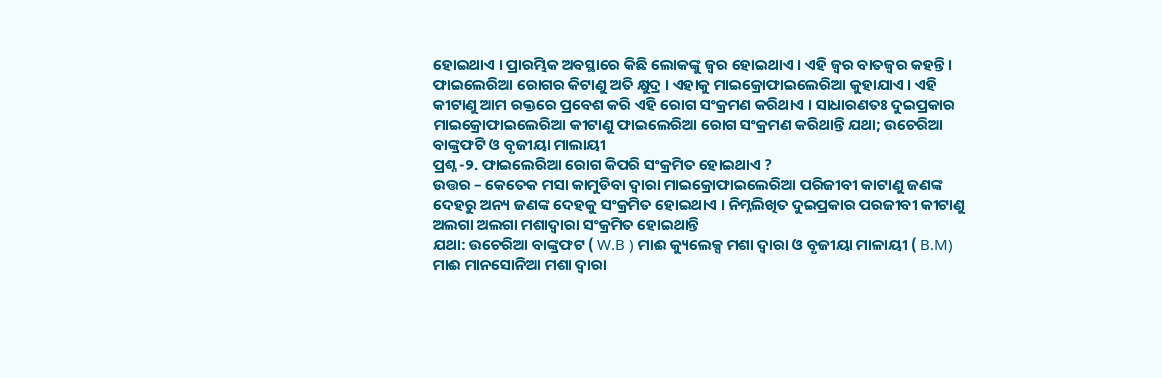ହୋଇଥାଏ । ପ୍ରାରମ୍ଭିକ ଅବସ୍ଥାରେ କିଛି ଲୋକଙ୍କୁ ଜ୍ଵର ହୋଇଥାଏ । ଏହି ଜ୍ଵର ବାତଜ୍ଵର କହନ୍ତି । ଫାଇଲେରିଆ ରୋଗର କିଟାଣୁ ଅତି କ୍ଷୁଦ୍ର । ଏହାକୁ ମାଇକ୍ରୋଫାଇଲେରିଆ କୁହାଯାଏ । ଏହି କୀଟାଣୁ ଆମ ରକ୍ତରେ ପ୍ରବେଶ କରି ଏହି ରୋଗ ସଂକ୍ରମଣ କରିଥାଏ । ସାଧାରଣତଃ ଦୁଇପ୍ରକାର ମାଇକ୍ରୋଫାଇଲେରିଆ କୀଟାଣୁ ଫାଇଲେରିଆ ରୋଗ ସଂକ୍ରମଣ କରିଥାନ୍ତି ଯଥା; ଉଚେରିଆ ବାଙ୍କ୍ରଫଟି ଓ ବୃଜୀୟା ମାଲାୟୀ
ପ୍ରଶ୍ନ -୨. ଫାଇଲେରିଆ ରୋଗ କିପରି ସଂକ୍ରମିତ ହୋଇଥାଏ ?
ଉତ୍ତର – କେତେକ ମସା କାମୁଡିବା ଦ୍ଵାରା ମାଇକ୍ରୋଫାଇଲେରିଆ ପରିଜୀବୀ କାଟାଣୁ ଜଣଙ୍କ ଦେହରୁ ଅନ୍ୟ ଜଣଙ୍କ ଦେହକୁ ସଂକ୍ରମିତ ହୋଇଥାଏ । ନିମ୍ନଲିଖିତ ଦୁଇପ୍ରକାର ପରଜୀବୀ କୀଟାଣୁ ଅଲଗା ଅଲଗା ମଶାଦ୍ଵାରା ସଂକ୍ରମିତ ହୋଇଥାନ୍ତି
ଯଥା: ଉଚେରିଆ ବାଙ୍କ୍ରଫଟ ( W.B ) ମାଈ କ୍ୟୁଲେକ୍ସ ମଶା ଦ୍ଵାରା ଓ ବୃଜୀୟା ମାଳାୟୀ ( B.M) ମାଈ ମାନସୋନିଆ ମଶା ଦ୍ଵାରା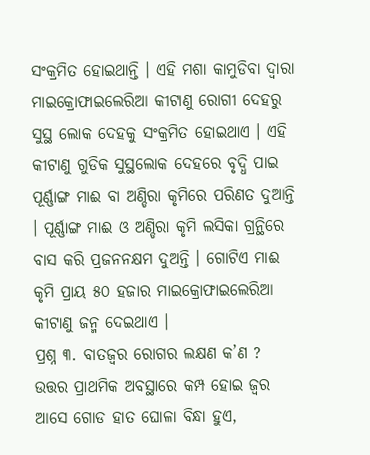ସଂକ୍ରମିତ ହୋଇଥାନ୍ତି । ଏହି ମଶା କାମୁଡିବା ଦ୍ଵାରା ମାଇକ୍ରୋଫାଇଲେରିଆ କୀଟାଣୁ ରୋଗୀ ଦେହରୁ ସୁସ୍ଥ ଲୋକ ଦେହକୁ ସଂକ୍ରମିତ ହୋଇଥାଏ । ଏହି କୀଟାଣୁ ଗୁଡିକ ସୁସ୍ଥଲୋକ ଦେହରେ ବୃଦ୍ଧି ପାଇ ପୂର୍ଣ୍ଣାଙ୍ଗ ମାଈ ବା ଅଣ୍ଡିରା କୃମିରେ ପରିଣତ ଦୁଆନ୍ତି । ପୂର୍ଣ୍ଣାଙ୍ଗ ମାଈ ଓ ଅଣ୍ଡିରା କୃମି ଲସିକା ଗ୍ରନ୍ଥିରେ ବାସ କରି ପ୍ରଜନନକ୍ଷମ ଦୁଅନ୍ତି । ଗୋଟିଏ ମାଈ କୃମି ପ୍ରାୟ ୫୦ ହଜାର ମାଇକ୍ରୋଫାଇଲେରିଆ କୀଟାଣୁ ଜନ୍ମ ଦେଇଥାଏ ।
ପ୍ରଶ୍ନ ୩. ବାତଜ୍ଵର ରୋଗର ଲକ୍ଷଣ କ’ଣ ?
ଉତ୍ତର ପ୍ରାଥମିକ ଅବସ୍ଥାରେ କମ୍ପ ହୋଇ ଜ୍ଵର ଆସେ ଗୋଡ ହାତ ଘୋଳା ବିନ୍ଧା ହୁଏ,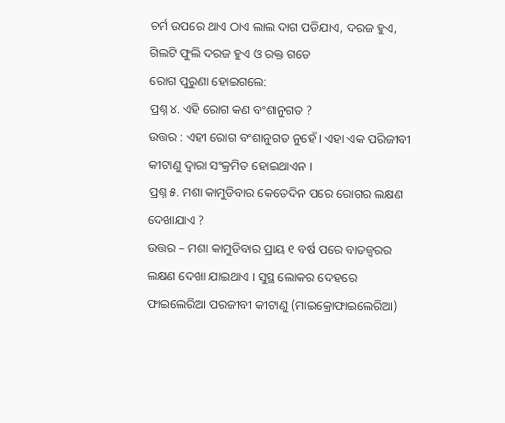ଚର୍ମ ଉପରେ ଥାଏ ଠାଏ ଲାଲ ଦାଗ ପଡିଯାଏ, ଦରଜ ହୁଏ, ଗିଲଟି ଫୁଲି ଦରଜ ହୁଏ ଓ ରକ୍ତ ଗଡେ
ରୋଗ ପୁରୁଣା ହୋଇଗଲେ:
ପ୍ରଶ୍ନ ୪. ଏହି ରୋଗ କଣ ବଂଶାନୁଗତ ?
ଉତ୍ତର : ଏହୀ ରୋଗ ବଂଶାନୁଗତ ନୁହେଁ । ଏହା ଏକ ପରିଜୀବୀ କୀଟାଣୁ ଦ୍ଵାରା ସଂକ୍ରମିତ ହୋଇଥାଏନ ।
ପ୍ରଶ୍ନ ୫. ମଶା କାମୁଡିବାର କେତେଦିନ ପରେ ରୋଗର ଲକ୍ଷଣ ଦେଖାଯାଏ ?
ଉତ୍ତର – ମଶା କାମୁଡିବାର ପ୍ରାୟ ୧ ବର୍ଷ ପରେ ବାତଜ୍ଵରର ଲକ୍ଷଣ ଦେଖା ଯାଇଥାଏ । ସୁସ୍ଥ ଲୋକର ଦେହରେ ଫାଇଲେରିଆ ପରଜୀବୀ କୀଟାଣୁ (ମାଇକ୍ରୋଫାଇଲେରିଆ)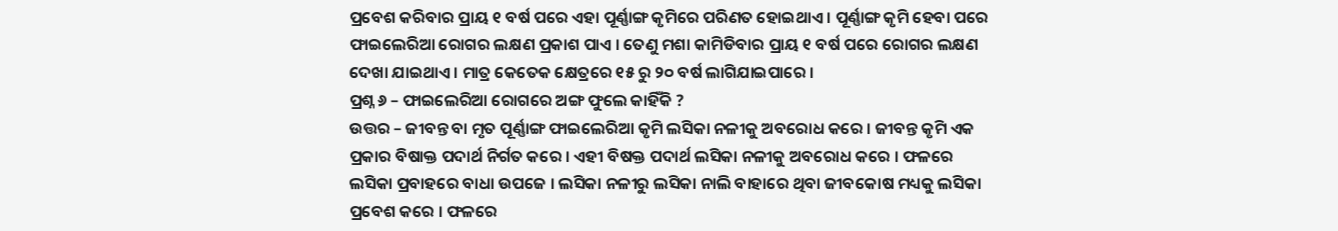ପ୍ରବେଶ କରିବାର ପ୍ରାୟ ୧ ବର୍ଷ ପରେ ଏହା ପୂର୍ଣ୍ଣାଙ୍ଗ କୃମିରେ ପରିଣତ ହୋଇଥାଏ । ପୂର୍ଣ୍ଣାଙ୍ଗ କୃମି ହେବା ପରେ ଫାଇଲେରିଆ ରୋଗର ଲକ୍ଷଣ ପ୍ରକାଶ ପାଏ । ତେଣୁ ମଶା କାମିଡିବାର ପ୍ରାୟ ୧ ବର୍ଷ ପରେ ରୋଗର ଲକ୍ଷଣ ଦେଖା ଯାଇଥାଏ । ମାତ୍ର କେତେକ କ୍ଷେତ୍ରରେ ୧୫ ରୁ ୨୦ ବର୍ଷ ଲାଗିଯାଇପାରେ ।
ପ୍ରଶ୍ନ ୬ – ଫାଇଲେରିଆ ରୋଗରେ ଅଙ୍ଗ ଫୁଲେ କାହିଁକି ?
ଉତ୍ତର – ଜୀବନ୍ତ ବା ମୃତ ପୂର୍ଣ୍ଣାଙ୍ଗ ଫାଇଲେରିଆ କୃମି ଲସିକା ନଳୀକୁ ଅବରୋଧ କରେ । ଜୀବନ୍ତ କୃମି ଏକ ପ୍ରକାର ବିଷାକ୍ତ ପଦାର୍ଥ ନିର୍ଗତ କରେ । ଏହୀ ବିଷକ୍ତ ପଦାର୍ଥ ଲସିକା ନଳୀକୁ ଅବରୋଧ କରେ । ଫଳରେ ଲସିକା ପ୍ରବାହରେ ବାଧା ଉପଜେ । ଲସିକା ନଳୀରୁ ଲସିକା ନାଲି ବାହାରେ ଥିବା ଜୀବକୋଷ ମଧ୍ୟକୁ ଲସିକା ପ୍ରବେଶ କରେ । ଫଳରେ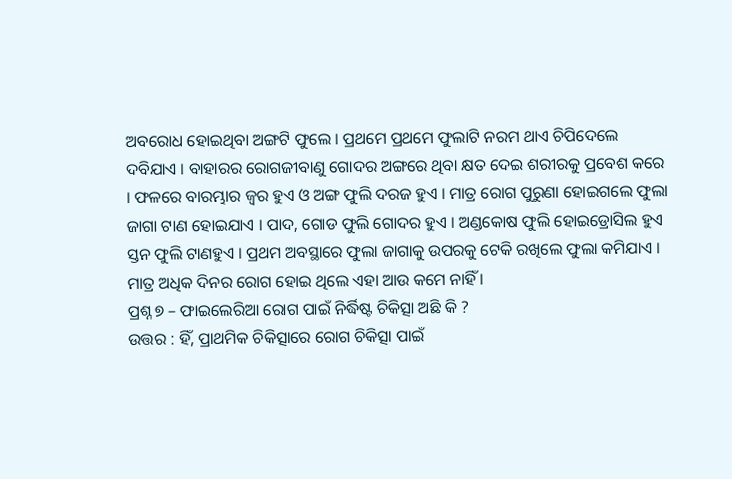ଅବରୋଧ ହୋଇଥିବା ଅଙ୍ଗଟି ଫୁଲେ । ପ୍ରଥମେ ପ୍ରଥମେ ଫୁଲାଟି ନରମ ଥାଏ ଚିପିଦେଲେ ଦବିଯାଏ । ବାହାରର ରୋଗଜୀବାଣୁ ଗୋଦର ଅଙ୍ଗରେ ଥିବା କ୍ଷତ ଦେଇ ଶରୀରକୁ ପ୍ରବେଶ କରେ । ଫଳରେ ବାରମ୍ଭାର ଜ୍ଵର ହୁଏ ଓ ଅଙ୍ଗ ଫୁଲି ଦରଜ ହୁଏ । ମାତ୍ର ରୋଗ ପୁରୁଣା ହୋଇଗଲେ ଫୁଲା ଜାଗା ଟାଣ ହୋଇଯାଏ । ପାଦ, ଗୋଡ ଫୁଲି ଗୋଦର ହୁଏ । ଅଣ୍ଡକୋଷ ଫୁଲି ହୋଇଡ୍ରୋସିଲ ହୁଏ ସ୍ତନ ଫୁଲି ଟାଣହୁଏ । ପ୍ରଥମ ଅବସ୍ଥାରେ ଫୁଲା ଜାଗାକୁ ଉପରକୁ ଟେକି ରଖିଲେ ଫୁଲା କମିଯାଏ । ମାତ୍ର ଅଧିକ ଦିନର ରୋଗ ହୋଇ ଥିଲେ ଏହା ଆଉ କମେ ନାହିଁ ।
ପ୍ରଶ୍ନ ୭ – ଫାଇଲେରିଆ ରୋଗ ପାଇଁ ନିର୍ଦ୍ଧିଷ୍ଟ ଚିକିତ୍ସା ଅଛି କି ?
ଉତ୍ତର : ହିଁ, ପ୍ରାଥମିକ ଚିକିତ୍ସାରେ ରୋଗ ଚିକିତ୍ସା ପାଇଁ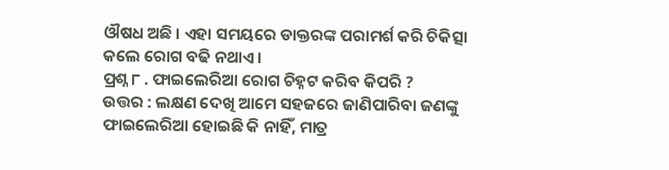ଔଷଧ ଅଛି । ଏହା ସମୟରେ ଡାକ୍ତରଙ୍କ ପରାମର୍ଶ କରି ଚିକିତ୍ସା କଲେ ରୋଗ ବଢି ନଥାଏ ।
ପ୍ରଶ୍ନ ୮ . ଫାଇଲେରିଆ ରୋଗ ଚିହ୍ନଟ କରିବ କିପରି ?
ଉତ୍ତର : ଲକ୍ଷଣ ଦେଖି ଆମେ ସହଜରେ ଜାଣିପାରିବା ଜଣଙ୍କୁ ଫାଇଲେରିଆ ହୋଇଛି କି ନାହିଁ, ମାତ୍ର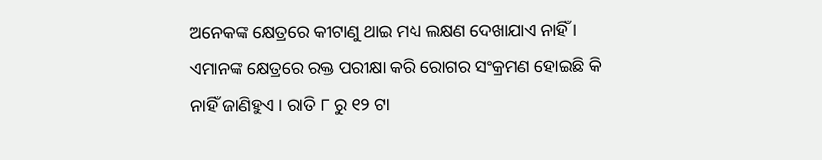ଅନେକଙ୍କ କ୍ଷେତ୍ରରେ କୀଟାଣୁ ଥାଇ ମଧ୍ୟ ଲକ୍ଷଣ ଦେଖାଯାଏ ନାହିଁ । ଏମାନଙ୍କ କ୍ଷେତ୍ରରେ ରକ୍ତ ପରୀକ୍ଷା କରି ରୋଗର ସଂକ୍ରମଣ ହୋଇଛି କି ନାହିଁ ଜାଣିହୁଏ । ରାତି ୮ ରୁ ୧୨ ଟା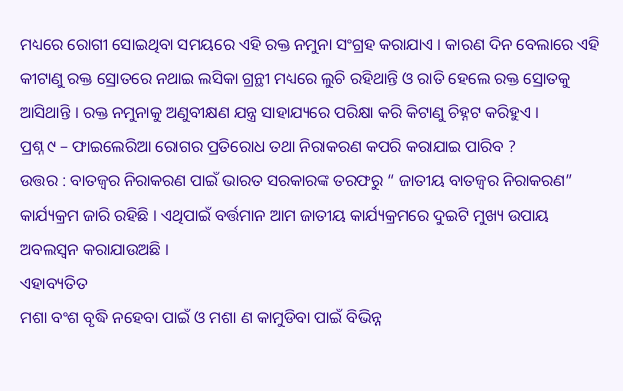ମଧ୍ୟରେ ରୋଗୀ ସୋଇଥିବା ସମୟରେ ଏହି ରକ୍ତ ନମୁନା ସଂଗ୍ରହ କରାଯାଏ । କାରଣ ଦିନ ବେଲାରେ ଏହି କୀଟାଣୁ ରକ୍ତ ସ୍ରୋତରେ ନଥାଇ ଲସିକା ଗ୍ରନ୍ଥୀ ମଧ୍ୟରେ ଲୁଚି ରହିଥାନ୍ତି ଓ ରାତି ହେଲେ ରକ୍ତ ସ୍ରୋତକୁ ଆସିଥାନ୍ତି । ରକ୍ତ ନମୁନାକୁ ଅଣୁବୀକ୍ଷଣ ଯନ୍ତ୍ର ସାହାଯ୍ୟରେ ପରିକ୍ଷା କରି କିଟାଣୁ ଚିହ୍ନଟ କରିହୁଏ ।
ପ୍ରଶ୍ନ ୯ – ଫାଇଲେରିଆ ରୋଗର ପ୍ରତିରୋଧ ତଥା ନିରାକରଣ କପରି କରାଯାଇ ପାରିବ ?
ଉତ୍ତର : ବାତଜ୍ଵର ନିରାକରଣ ପାଇଁ ଭାରତ ସରକାରଙ୍କ ତରଫରୁ “ ଜାତୀୟ ବାତଜ୍ଵର ନିରାକରଣ” କାର୍ଯ୍ୟକ୍ରମ ଜାରି ରହିଛି । ଏଥିପାଇଁ ବର୍ତ୍ତମାନ ଆମ ଜାତୀୟ କାର୍ଯ୍ୟକ୍ରମରେ ଦୁଇଟି ମୁଖ୍ୟ ଉପାୟ ଅବଲସ୍ଵନ କରାଯାଉଅଛି ।
ଏହାବ୍ୟତିତ
ମଶା ବଂଶ ବୃଦ୍ଧି ନହେବା ପାଇଁ ଓ ମଶା ଣ କାମୁଡିବା ପାଇଁ ବିଭିନ୍ନ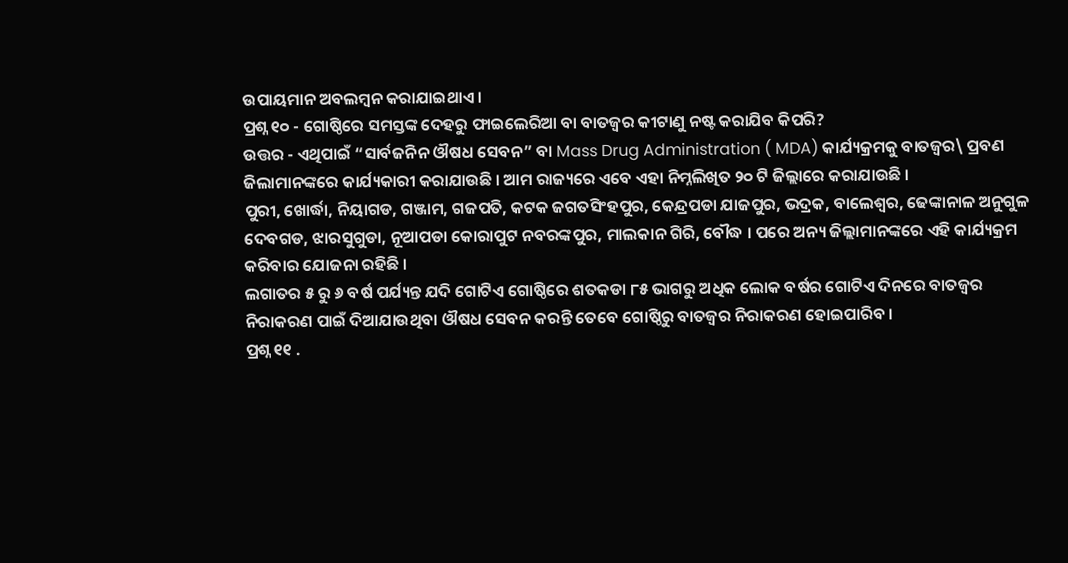ଉପାୟମାନ ଅବଲମ୍ବନ କରାଯାଇଥାଏ ।
ପ୍ରଶ୍ନ ୧୦ - ଗୋଷ୍ଠିରେ ସମସ୍ତଙ୍କ ଦେହରୁ ଫାଇଲେରିଆ ବା ବାତଜ୍ଵର କୀଟାଣୁ ନଷ୍ଟ କରାଯିବ କିପରି?
ଉତ୍ତର - ଏଥିପାଇଁ “ସାର୍ବଜନିନ ଔଷଧ ସେବନ” ବା Mass Drug Administration ( MDA) କାର୍ଯ୍ୟକ୍ରମକୁ ବାତଜ୍ଵର\ ପ୍ରବଣ ଜିଲାମାନଙ୍କରେ କାର୍ଯ୍ୟକାରୀ କରାଯାଉଛି । ଆମ ରାଜ୍ୟରେ ଏବେ ଏହା ନିମ୍ନଲିଖିତ ୨୦ ଟି ଜିଲ୍ଲାରେ କରାଯାଉଛି ।
ପୁରୀ, ଖୋର୍ଦ୍ଧା, ନିୟାଗଡ, ଗଞ୍ଜାମ, ଗଜପତି, କଟକ ଜଗତସିଂହପୁର, କେନ୍ଦ୍ରପଡା ଯାଜପୁର, ଭଦ୍ରକ, ବାଲେଶ୍ଵର, ଢେଙ୍କାନାଳ ଅନୁଗୁଳ ଦେବଗଡ, ଝାରସୁଗୁଡା, ନୂଆପଡା କୋରାପୁଟ ନବରଙ୍କପୁର, ମାଲକାନ ଗିରି, ବୌଦ୍ଧ । ପରେ ଅନ୍ୟ ଜିଲ୍ଲାମାନଙ୍କରେ ଏହି କାର୍ଯ୍ୟକ୍ରମ କରିବାର ଯୋଜନା ରହିଛି ।
ଲଗାତର ୫ ରୁ ୬ ବର୍ଷ ପର୍ଯ୍ୟନ୍ତ ଯଦି ଗୋଟିଏ ଗୋଷ୍ଠିରେ ଶତକଡା ୮୫ ଭାଗରୁ ଅଧିକ ଲୋକ ବର୍ଷର ଗୋଟିଏ ଦିନରେ ବାତଜ୍ଵର ନିରାକରଣ ପାଇଁ ଦିଆଯାଉଥିବା ଔଷଧ ସେବନ କରନ୍ତି ତେବେ ଗୋଷ୍ଠିରୁ ବାତଜ୍ଵର ନିରାକରଣ ହୋଇପାରିବ ।
ପ୍ରଶ୍ନ ୧୧ .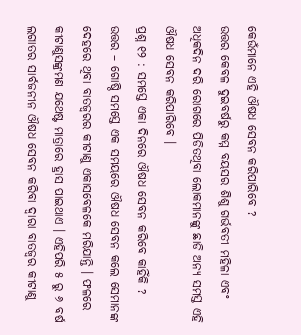କେଉଁମାନେ ଏହି ଔଷଧ ସେବନ କରିପାରିବେ ?
ଉତ୍ତର କେବଳ ଦୁଇବର୍ଷରୁ କମ୍ମ ବୟସର ଶିଶୁ ଗର୍ଭବତୀ ମହିଳା ଏବଂ ଅଧିକଦିନ ଦରି ରୋଗରେ ପିଡିତଥିବା ଲୋକମାନଙ୍କୁ ଛାଡି ଅନ୍ୟ ସମସ୍ତ ଏହି ଔଷଧ ସେବନ କରିପାରିବେ ।
ପ୍ରଶ୍ନ ୧୨ : ସମସ୍ତେ ଏକା ଦିନରେ ଔଷଧ ସେବନ କରିବେ କାହିଁକି ?
ଉତ୍ତର – ଗୋଷ୍ଠି ସମସ୍ତେ ଏକ ସମୟରେ ଔଷଧ ସେବନ କଲେ ସେମାନଙ୍କ ଦେହରେ ଥିବା ବାତଜ୍ଵରର କୀଟାଣୁ ଏକାସବେଳକେ ମରିଯାନ୍ତି । ଫଳରେ କୀଟାଣୁସଙ୍କ୍ରମଣ ଯଥେଷ୍ଟ ମାତ୍ରାରେ ହ୍ରାସ ପାଇଥାଏ । ଏହିପରି ୫ ରୁ ୬ ବର୍ଷ ଲଗାତର ସାର୍ବଜନୀନ ଔଷଧ ସେବନ କରିବା ଦ୍ଵାରା ବାତଜ୍ଵର କୀଟାଣୁ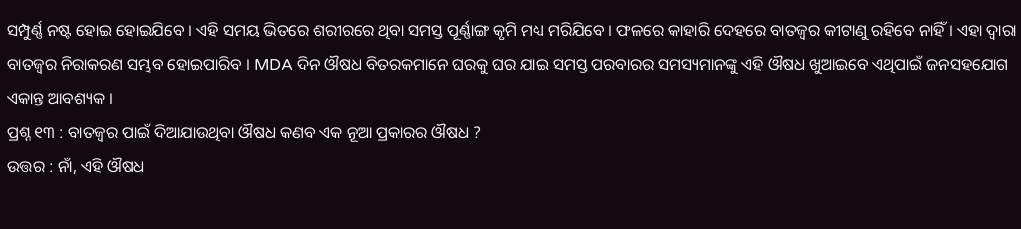ସମ୍ପୁର୍ଣ୍ଣ ନଷ୍ଟ ହୋଇ ହୋଇଯିବେ । ଏହି ସମୟ ଭିତରେ ଶରୀରରେ ଥିବା ସମସ୍ତ ପୂର୍ଣ୍ଣାଙ୍ଗ କୃମି ମଧ୍ୟ ମରିଯିବେ । ଫଳରେ କାହାରି ଦେହରେ ବାତଜ୍ଵର କୀଟାଣୁ ରହିବେ ନାହିଁ । ଏହା ଦ୍ଵାରା ବାତଜ୍ଵର ନିରାକରଣ ସମ୍ଭବ ହୋଇପାରିବ । MDA ଦିନ ଔଷଧ ବିତରକମାନେ ଘରକୁ ଘର ଯାଇ ସମସ୍ତ ପରବାରର ସମସ୍ୟମାନଙ୍କୁ ଏହି ଔଷଧ ଖୁଆଇବେ ଏଥିପାଇଁ ଜନସହଯୋଗ ଏକାନ୍ତ ଆବଶ୍ୟକ ।
ପ୍ରଶ୍ନ ୧୩ : ବାତଜ୍ଵର ପାଇଁ ଦିଆଯାଉଥିବା ଔଷଧ କଣବ ଏକ ନୂଆ ପ୍ରକାରର ଔଷଧ ?
ଉତ୍ତର : ନାଁ, ଏହି ଔଷଧ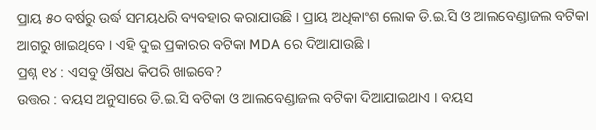ପ୍ରାୟ ୫୦ ବର୍ଷରୁ ଉର୍ଦ୍ଧ ସମୟଧରି ବ୍ୟବହାର କରାଯାଉଛି । ପ୍ରାୟ ଅଧିକାଂଶ ଲୋକ ଡି.ଇ.ସି ଓ ଆଲବେଣ୍ଡାଜଲ ବଟିକା ଆଗରୁ ଖାଇଥିବେ । ଏହି ଦୁଇ ପ୍ରକାରର ବଟିକା MDA ରେ ଦିଆଯାଉଛି ।
ପ୍ରଶ୍ନ ୧୪ : ଏସବୁ ଔଷଧ କିପରି ଖାଇବେ?
ଉତ୍ତର : ବୟସ ଅନୁସାରେ ଡି.ଇ.ସି ବଟିକା ଓ ଆଲବେଣ୍ଡାଜଲ ବଟିକା ଦିଆଯାଇଥାଏ । ବୟସ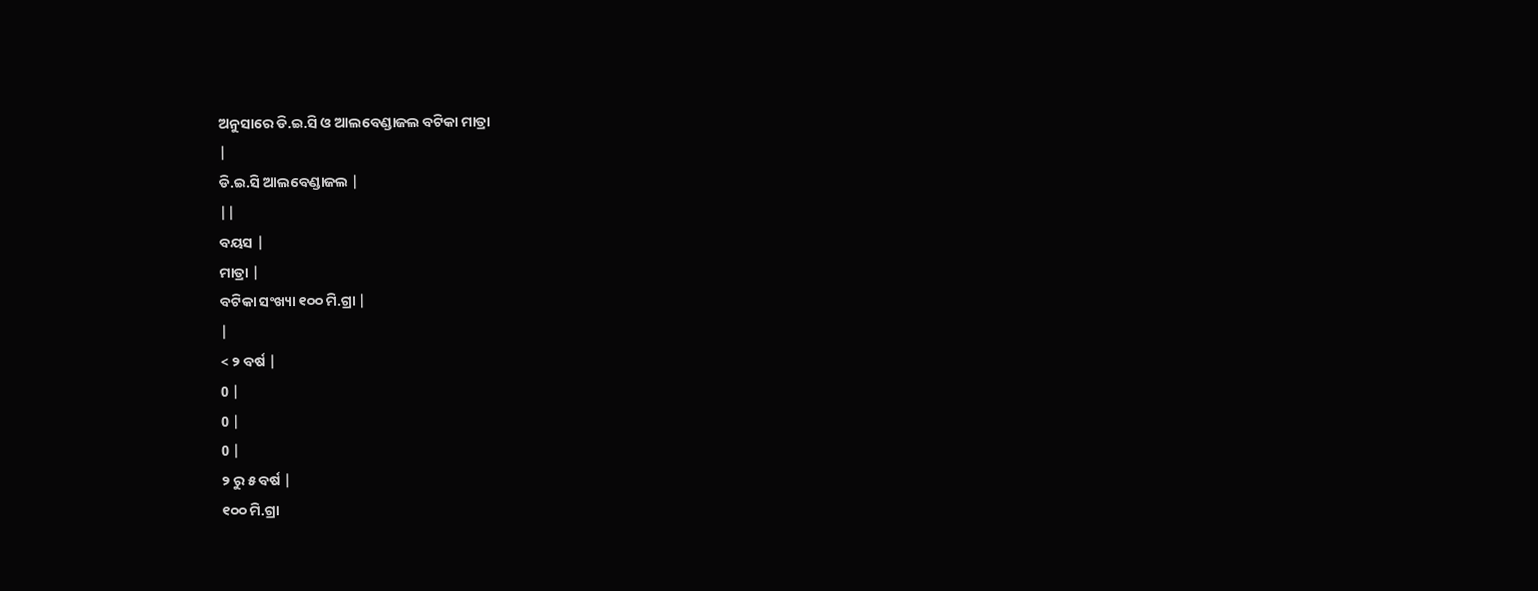ଅନୁସାରେ ଡି.ଇ.ସି ଓ ଆଲବେଣ୍ଡାଜଲ ବଟିକା ମାତ୍ରା
|
ଡି.ଇ.ସି ଆଲବେଣ୍ଡାଜଲ |
||
ବୟସ |
ମାତ୍ରା |
ବଟିକା ସଂଖ୍ୟା ୧୦୦ ମି.ଗ୍ରା |
|
< ୨ ବର୍ଷ |
0 |
0 |
0 |
୨ ରୁ ୫ ବର୍ଷ |
୧୦୦ ମି.ଗ୍ରା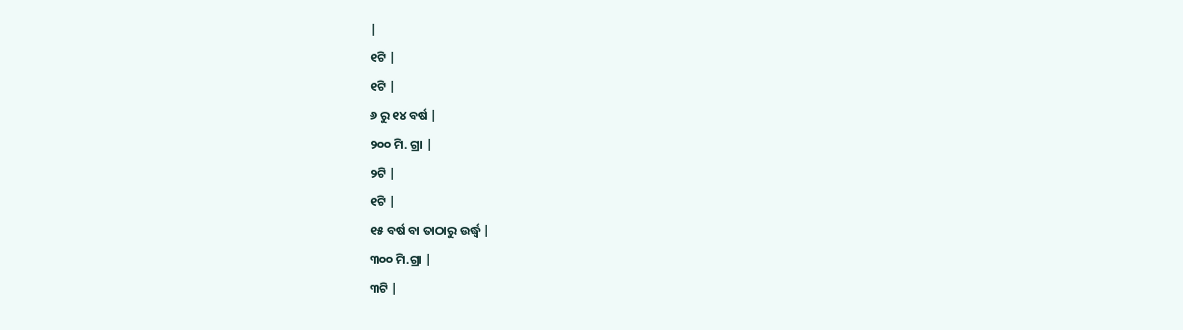|
୧ଟି |
୧ଟି |
୬ ରୁ ୧୪ ବର୍ଷ |
୨୦୦ ମି. ଗ୍ରା |
୨ଟି |
୧ଟି |
୧୫ ବର୍ଷ ବା ତାଠାରୁ ଉର୍ଦ୍ଧ୍ଵ |
୩୦୦ ମି.ଗ୍ରା |
୩ଟି |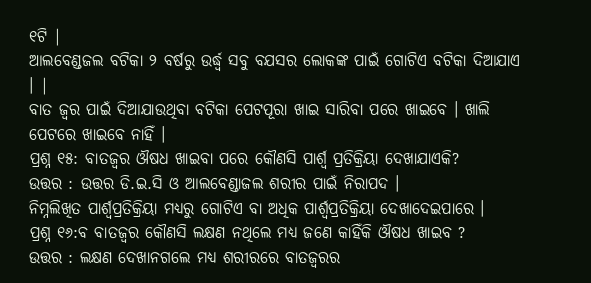୧ଟି |
ଆଲବେଣ୍ଡଜଲ ବଟିକା ୨ ବର୍ଷରୁ ଉର୍ଦ୍ଧ୍ଵ ସବୁ ବଯସର ଲୋକଙ୍କ ପାଇଁ ଗୋଟିଏ ବଟିକା ଦିଆଯାଏ । |
ବାତ ଜ୍ଵର ପାଇଁ ଦିଆଯାଉଥିବା ବଟିକା ପେଟପୂରା ଖାଇ ସାରିବା ପରେ ଖାଇବେ । ଖାଲି ପେଟରେ ଖାଇବେ ନାହିଁ ।
ପ୍ରଶ୍ନ ୧୫: ବାତଜ୍ଵର ଔଷଧ ଖାଇବା ପରେ କୌଣସି ପାର୍ଶ୍ଵ ପ୍ରତିକ୍ରିୟା ଦେଖାଯାଏକି?
ଉତ୍ତର : ଉତ୍ତର ଡି.ଇ.ସି ଓ ଆଲବେଣ୍ଡାଜଲ ଶରୀର ପାଇଁ ନିରାପଦ ।
ନିମ୍ନଲିଖିତ ପାର୍ଶ୍ଵପ୍ରତିକ୍ରିୟା ମଧ୍ୟରୁ ଗୋଟିଏ ବା ଅଧିକ ପାର୍ଶ୍ଵପ୍ରତିକ୍ରିୟା ଦେଖାଦେଇପାରେ ।
ପ୍ରଶ୍ନ ୧୬:ବ ବାତଜ୍ଵର କୌଣସି ଲକ୍ଷଣ ନଥିଲେ ମଧ୍ୟ ଜଣେ କାହିଁକି ଔଷଧ ଖାଇବ ?
ଉତ୍ତର : ଲକ୍ଷଣ ଦେଖାନଗଲେ ମଧ୍ୟ ଶରୀରରେ ବାତଜ୍ଵରର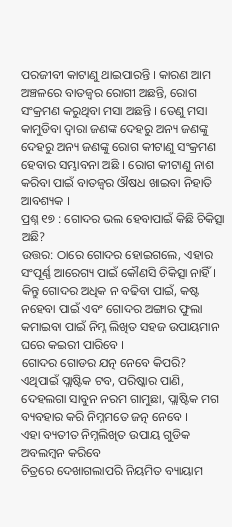ପରଜୀବୀ କାଟାଣୁ ଥାଇପାରନ୍ତି । କାରଣ ଆମ ଅଞ୍ଚଳରେ ବାତଜ୍ଵର ରୋଗୀ ଅଛନ୍ତି, ରୋଗ ସଂକ୍ରମଣ କରୁଥିବା ମସା ଅଛନ୍ତି । ତେଣୁ ମସା କାମୁଡିବା ଦ୍ଵାରା ଜଣଙ୍କ ଦେହରୁ ଅନ୍ୟ ଜଣଙ୍କୁ ଦେହରୁ ଅନ୍ୟ ଜଣଙ୍କୁ ରୋଗ କୀଟାଣୁ ସଂକ୍ରମଣ ହେବାର ସମ୍ଭାବନା ଅଛି । ରୋଗ କୀଟାଣୁ ନାଶ କରିବା ପାଇଁ ବାତଜ୍ଵର ଔଷଧ ଖାଇବା ନିହାତି ଆବଶ୍ୟକ ।
ପ୍ରଶ୍ନ ୧୭ : ଗୋଦର ଭଲ ହେବାପାଇଁ କିଛି ଚିକିତ୍ସା ଅଛି?
ଉତ୍ତର: ଠାରେ ଗୋଦର ହୋଇଗଲେ, ଏହାର ସଂପୂର୍ଣ୍ଣ ଆରେଗ୍ୟ ପାଇଁ କୌଣସି ଚିକିତ୍ସା ନାହିଁ । କିନ୍ତୁ ଗୋଦର ଅଧିକ ନ ବଢିବା ପାଇଁ, କଷ୍ଟ ନହେବା ପାଇଁ ଏବଂ ଗୋଦର ଅଙ୍ଗାର ଫୁଲା କମାଇବା ପାଇଁ ନିମ୍ନ ଲିଖିତ ସହଜ ଉପାୟମାନ ଘରେ କଇରୀ ପାରିବେ ।
ଗୋଦର ଗୋଡର ଯତ୍ନ ନେବେ କିପରି?
ଏଥିପାଇଁ ପ୍ଲାଷ୍ଟିକ ଟବ, ପରିଷ୍କାର ପାଣି, ଦେହଲଗା ସାବୁନ ନରମ ଗାମୁଛା, ପ୍ଲାଷ୍ଟିକ ମଗ ବ୍ୟବହାର କରି ନିମ୍ନମତେ ଜତ୍ନ ନେବେ ।
ଏହା ବ୍ୟତୀତ ନିମ୍ନଲିଖିତ ଉପାୟ ଗୁଡିକ ଅବଲମ୍ବନ କରିବେ
ଚିତ୍ରରେ ଦେଖାଗଲାପରି ନିୟମିତ ବ୍ୟାୟାମ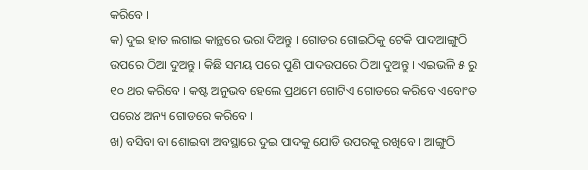କରିବେ ।
କ) ଦୁଇ ହାତ ଲଗାଇ କାନ୍ଥରେ ଭରା ଦିଅନ୍ତୁ । ଗୋଡର ଗୋଇଠିକୁ ଟେକି ପାଦଆଙ୍ଗୁଠି ଉପରେ ଠିଆ ଦୁଅନ୍ତୁ । କିଛି ସମୟ ପରେ ପୁଣି ପାଦଉପରେ ଠିଆ ଦୁଅନ୍ତୁ । ଏଇଭଳି ୫ ରୁ ୧୦ ଥର କରିବେ । କଷ୍ଟ ଅନୁଭବ ହେଲେ ପ୍ରଥମେ ଗୋଟିଏ ଗୋଡରେ କରିବେ ଏବୋଂତ ପରେ୪ ଅନ୍ୟ ଗୋଡରେ କରିବେ ।
ଖ) ବସିବା ବା ଶୋଇବା ଅବସ୍ଥାରେ ଦୁଇ ପାଦକୁ ଯୋଡି ଉପରକୁ ରଖିବେ । ଆଙ୍ଗୁଠି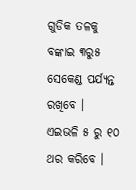ଗୁଡିକ ତଳକୁ ବଙ୍କାଇ ୩ରୁ୫ ସେକେଣ୍ଡ ପର୍ଯ୍ୟନ୍ତ ରଖିବେ ।
ଏଇଭଳି ୫ ରୁ ୧୦ ଥର କରିବେ ।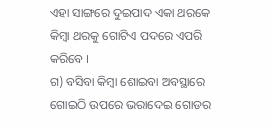ଏହା ସାଙ୍ଗରେ ଦୁଇପାଦ ଏକା ଥରକେ କିମ୍ବା ଥରକୁ ଗୋଟିଏ ପଦରେ ଏପରି କରିବେ ।
ଗ) ବସିବା କିମ୍ବା ଶୋଇବା ଅବସ୍ଥାରେ ଗୋଇଠି ଉପରେ ଭରାଦେଇ ଗୋଡର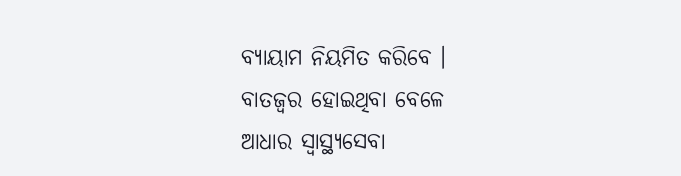ବ୍ୟାୟାମ ନିୟମିତ କରିବେ ।
ବାତଜ୍ଵର ହୋଇଥିବା ବେଳେ
ଆଧାର ସ୍ୱାସ୍ଥ୍ୟସେବା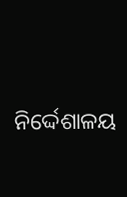ନିର୍ଦ୍ଦେଶାଳୟ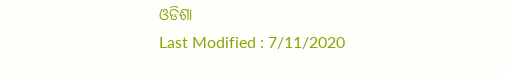ଓଡିଶା
Last Modified : 7/11/2020